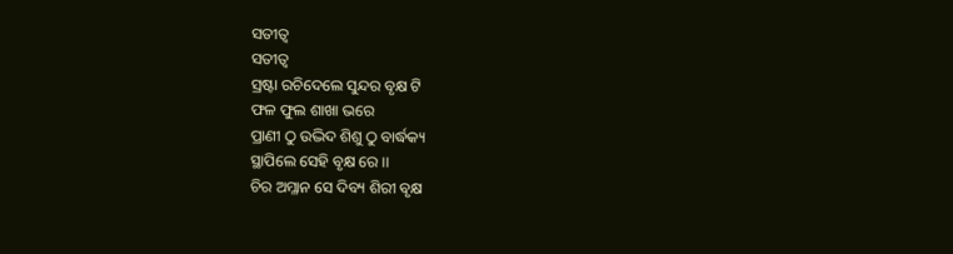ସତୀତ୍ୱ
ସତୀତ୍ୱ
ସ୍ରଷ୍ଟା ରଚିଦେଲେ ସୁନ୍ଦର ବୃକ୍ଷ ଟି
ଫଳ ଫୁଲ ଶାଖା ଭରେ
ପ୍ରାଣୀ ଠୁ ଉଦ୍ଭିଦ ଶିଶୁ ଠୁ ବାର୍ଦ୍ଧକ୍ୟ
ସ୍ଥାପିଲେ ସେହି ବୃକ୍ଷ ରେ ।।
ଚିର ଅମ୍ଳାନ ସେ ଦିବ୍ୟ ଶିରୀ ବୃକ୍ଷ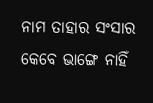ନାମ ତାହାର ସଂସାର
କେବେ ଭାଙ୍ଗେ ନାହିଁ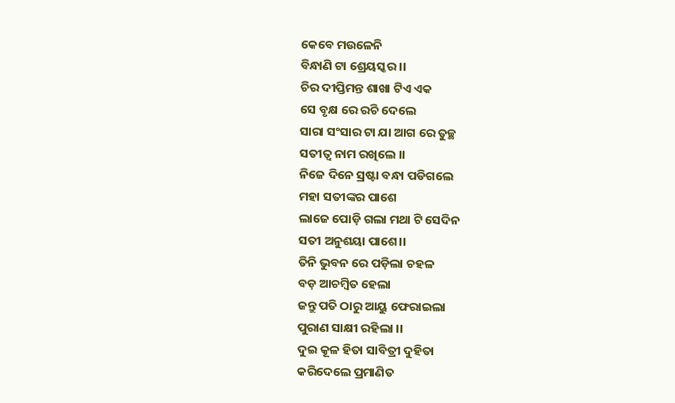କେବେ ମଉଳେନି
ବିନ୍ଧାଣି ଟା ଶ୍ରେୟସ୍କର ।।
ଚିର ଦୀପ୍ତିମନ୍ତ ଶାଖା ଟିଏ ଏକ
ସେ ବୃକ୍ଷ ରେ ରଚି ଦେଲେ
ସାରା ସଂସାର ଟା ଯା ଆଗ ରେ ତୁଚ୍ଛ
ସତୀତ୍ୱ ନାମ ରଖିଲେ ।।
ନିଜେ ଦିନେ ସ୍ରଷ୍ଟା ବନ୍ଧା ପଡିଗଲେ
ମହା ସତୀଙ୍କର ପାଶେ
ଲାଜେ ପୋଡ଼ି ଗଲା ମଥା ଟି ସେଦିନ
ସତୀ ଅନୁଶୟା ପାଶେ।।
ତିନି ଭୁବନ ରେ ପଡ଼ିଲା ଚହଳ
ବଡ଼ ଆଚମ୍ବିତ ହେଲା
ଜନ୍ତୁ ପତି ଠାରୁ ଆୟୁ ଫେରାଇଲା
ପୁରାଣ ସାକ୍ଷୀ ରହିଲା ।।
ଦୁଇ କୂଳ ହିତା ସାବିତ୍ରୀ ଦୁହିତା
କରିଦେଲେ ପ୍ରମାଣିତ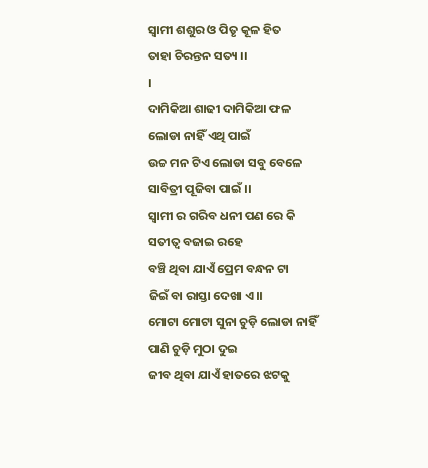ସ୍ବାମୀ ଶଶୁର ଓ ପିତୃ କୂଳ ହିତ
ତାହା ଚିରନ୍ତନ ସତ୍ୟ ।।
।
ଦାମିକିଆ ଶାଢୀ ଦାମିକିଆ ଫଳ
ଲୋଡା ନାହିଁ ଏଥି ପାଇଁ
ଉଚ୍ଚ ମନ ଟିଏ ଲୋଡା ସବୁ ବେଳେ
ସାବିତ୍ରୀ ପୂଜିବା ପାଇଁ ।।
ସ୍ବାମୀ ର ଗରିବ ଧନୀ ପଣ ରେ କି
ସତୀତ୍ୱ ବଜାଇ ରହେ
ବଞ୍ଚି ଥିବା ଯାଏଁ ପ୍ରେମ ବନ୍ଧନ ଟା
ଜିଇଁ ବା ରାସ୍ତା ଦେଖା ଏ।।
ମୋଟା ମୋଟା ସୁନା ଚୁଡ଼ି ଲୋଡା ନାହିଁ
ପାଣି ଚୁଡ଼ି ମୁଠା ଦୁଇ
ଜୀବ ଥିବା ଯାଏଁ ହାତରେ ଝଟକୁ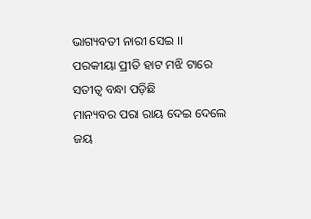ଭାଗ୍ୟବତୀ ନାରୀ ସେଇ ।।
ପରକୀୟା ପ୍ରୀତି ହାଟ ମଝି ଟାରେ
ସତୀତ୍ୱ ବନ୍ଧା ପଡ଼ିଛି
ମାନ୍ୟବର ପରା ରାୟ ଦେଇ ଦେଲେ
ଜୟ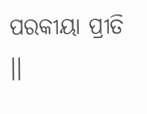ପରକୀୟା ପ୍ରୀତି ।।